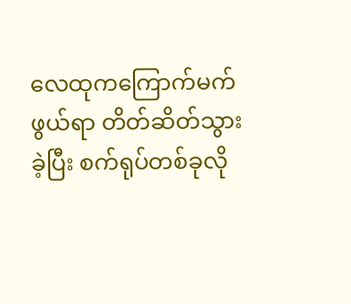လေထုကကြောက်မက်ဖွယ်ရာ တိတ်ဆိတ်သွားခဲ့ပြီး စက်ရုပ်တစ်ခုလို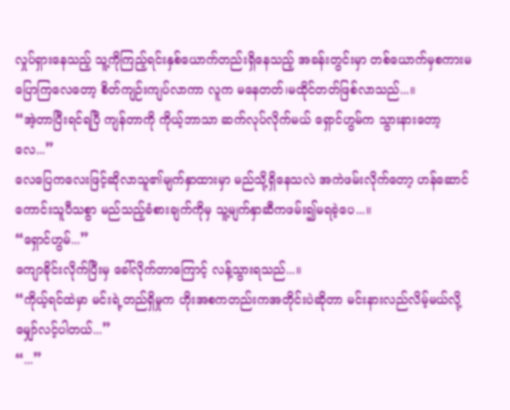လှုပ်ရှားနေသည့် သူ့ကိုကြည့်ရင်းနှစ်ယောက်တည်းရှိနေသည့် အခန်းတွင်းမှာ တစ်ယောက်မှစကားမပြောကြလေတော့ စိတ်ကျဉ်းကျပ်လာကာ လူက မနေတတ်၊မထိုင်တတ်ဖြစ်လာသည်...။
“အဲ့တာပြီးရင်ရပြီ ကျန်တာကို ကိုယ့်ဘာသာ ဆက်လုပ်လိုက်မယ် ရှောင်ဟွမ်က သွားနားတော့လေ...”
လေပြေကလေးဖြင့်ဆိုလာသူ၏မျက်နှာထားမှာ မည်သို့ရှိနေသလဲ အကဲဖမ်းလိုက်တော့ ဟန်ဆောင်ကောင်းသူပီသစွာ မည်သည့်ခံစားချက်ကိုမှ သူ့မျက်နှာဆီကဖမ်း၍မရခဲ့ပေ...။
“ရှောင်ဟွမ်...”
ကျောခိုင်းလိုက်ပြီးမှ ခေါ်လိုက်တာကြောင့် လန့်သွားရသည်...။
“ကိုယ့်ရင်ထဲမှာ မင်းရဲ့တည်ရှိမှုက ဟိုးအစကတည်းကအတိုင်းပဲဆိုတာ မင်းနားလည်လိမ့်မယ်လို့ မျှော်လင့်ပါတယ်...”
“...”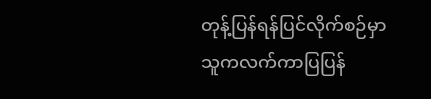တုန့်ပြန်ရန်ပြင်လိုက်စဉ်မှာ သူကလက်ကာပြပြန်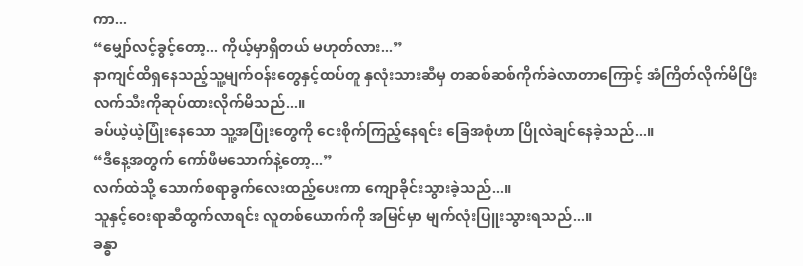ကာ...
“မျှော်လင့်ခွင့်တော့... ကိုယ့်မှာရှိတယ် မဟုတ်လား...”
နာကျင်ထိရှနေသည့်သူ့မျက်ဝန်းတွေနှင့်ထပ်တူ နှလုံးသားဆီမှ တဆစ်ဆစ်ကိုက်ခဲလာတာကြောင့် အံကြိတ်လိုက်မိပြီး လက်သီးကိုဆုပ်ထားလိုက်မိသည်...။
ခပ်ယဲ့ယဲ့ပြုံးနေသော သူ့အပြုံးတွေကို ငေးစိုက်ကြည့်နေရင်း ခြေအစုံဟာ ပြိုလဲချင်နေခဲ့သည်...။
“ဒီနေ့အတွက် ကော်ဖီမသောက်နဲ့တော့...”
လက်ထဲသို့ သောက်စရာခွက်လေးထည့်ပေးကာ ကျောခိုင်းသွားခဲ့သည်...။
သူနှင့်ဝေးရာဆီထွက်လာရင်း လူတစ်ယောက်ကို အမြင်မှာ မျက်လုံးပြူးသွားရသည်...။
ခန္ဓာ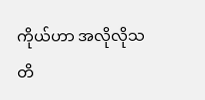ကိုယ်ဟာ အလိုလိုသတိ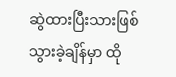ဆွဲထားပြီးသားဖြစ်သွားခဲ့ချိန်မှာ ထို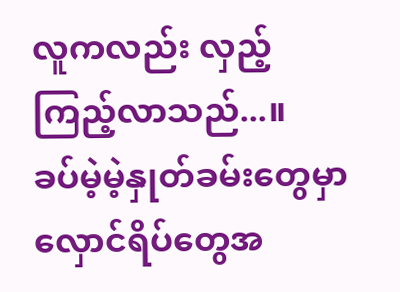လူကလည်း လှည့်ကြည့်လာသည်...။
ခပ်မဲ့မဲ့နှုတ်ခမ်းတွေမှာ လှောင်ရိပ်တွေအ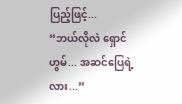ပြည့်ဖြင့်...
“ဘယ်လိုလဲ ရှောင်ဟွမ်... အဆင်ပြေရဲ့လား...”